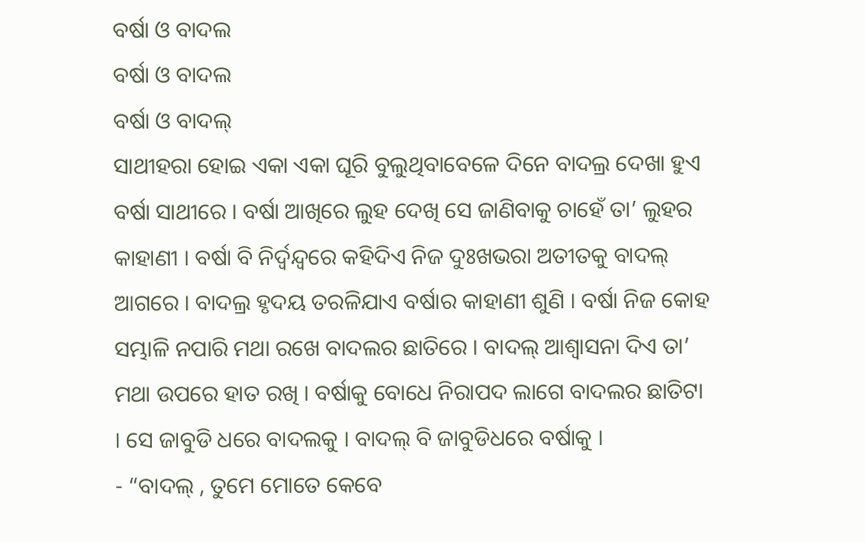ବର୍ଷା ଓ ବାଦଲ
ବର୍ଷା ଓ ବାଦଲ
ବର୍ଷା ଓ ବାଦଲ୍
ସାଥୀହରା ହୋଇ ଏକା ଏକା ଘୂରି ବୁଲୁଥିବାବେଳେ ଦିନେ ବାଦଲ୍ର ଦେଖା ହୁଏ ବର୍ଷା ସାଥୀରେ । ବର୍ଷା ଆଖିରେ ଲୁହ ଦେଖି ସେ ଜାଣିବାକୁ ଚାହେଁ ତା’ ଲୁହର କାହାଣୀ । ବର୍ଷା ବି ନିର୍ଦ୍ୱନ୍ଦ୍ୱରେ କହିଦିଏ ନିଜ ଦୁଃଖଭରା ଅତୀତକୁ ବାଦଲ୍ ଆଗରେ । ବାଦଲ୍ର ହୃଦୟ ତରଳିଯାଏ ବର୍ଷାର କାହାଣୀ ଶୁଣି । ବର୍ଷା ନିଜ କୋହ ସମ୍ଭାଳି ନପାରି ମଥା ରଖେ ବାଦଲର ଛାତିରେ । ବାଦଲ୍ ଆଶ୍ଵାସନା ଦିଏ ତା’ ମଥା ଉପରେ ହାତ ରଖି । ବର୍ଷାକୁ ବୋଧେ ନିରାପଦ ଲାଗେ ବାଦଲର ଛାତିଟା । ସେ ଜାବୁଡି ଧରେ ବାଦଲକୁ । ବାଦଲ୍ ବି ଜାବୁଡିଧରେ ବର୍ଷାକୁ ।
- “ବାଦଲ୍ , ତୁମେ ମୋତେ କେବେ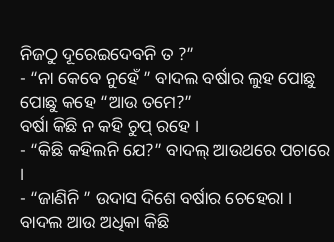ନିଜଠୁ ଦୂରେଇଦେବନି ତ ?”
- “ନା କେବେ ନୁହେଁ ” ବାଦଲ ବର୍ଷାର ଲୁହ ପୋଛୁ ପୋଛୁ କହେ “ଆଉ ତମେ?”
ବର୍ଷା କିଛି ନ କହି ଚୁପ୍ ରହେ ।
- “କିଛି କହିଲନି ଯେ?” ବାଦଲ୍ ଆଉଥରେ ପଚାରେ ।
- “ଜାଣିନି ” ଉଦାସ ଦିଶେ ବର୍ଷାର ଚେହେରା ।
ବାଦଲ ଆଉ ଅଧିକା କିଛି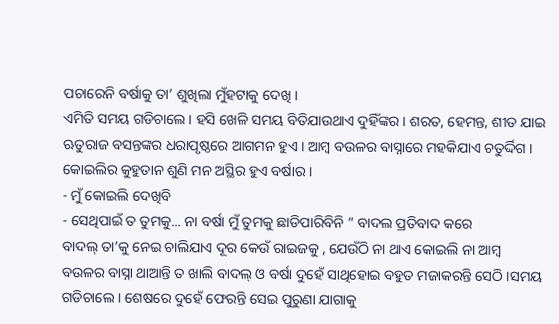ପଚାରେନି ବର୍ଷାକୁ ତା’ ଶୁଖିଲା ମୁଁହଟାକୁ ଦେଖି ।
ଏମିତି ସମୟ ଗଡିଚାଲେ । ହସି ଖେଳି ସମୟ ବିତିଯାଉଥାଏ ଦୁହିଁଙ୍କର । ଶରତ, ହେମନ୍ତ, ଶୀତ ଯାଇ ଋତୁରାଜ ବସନ୍ତଙ୍କର ଧରାପୃଷ୍ଠରେ ଆଗମନ ହୁଏ । ଆମ୍ବ ବଉଳର ବାସ୍ନାରେ ମହକିଯାଏ ଚତୁର୍ଦ୍ଦିଗ । କୋଇଲିର କୁହୁତାନ ଶୁଣି ମନ ଅସ୍ଥିର ହୁଏ ବର୍ଷାର ।
- ମୁଁ କୋଇଲି ଦେଖିବି
- ସେଥିପାଇଁ ତ ତୁମକୁ... ନା ବର୍ଷା ମୁଁ ତୁମକୁ ଛାଡିପାରିବିନି ” ବାଦଲ ପ୍ରତିବାଦ କରେ
ବାଦଲ୍ ତା’କୁ ନେଇ ଚାଲିଯାଏ ଦୂର କେଉଁ ରାଇଜକୁ , ଯେଉଁଠି ନା ଥାଏ କୋଇଲି ନା ଆମ୍ବ ବଉଳର ବାସ୍ନା ଥାଆନ୍ତି ତ ଖାଲି ବାଦଲ୍ ଓ ବର୍ଷା ଦୁହେଁ ସାଥିହୋଇ ବହୁତ ମଜାକରନ୍ତି ସେଠି ।ସମୟ ଗଡିଚାଲେ । ଶେଷରେ ଦୁହେଁ ଫେରନ୍ତି ସେଇ ପୁରୁଣା ଯାଗାକୁ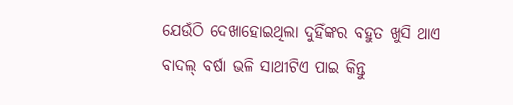ଯେଉଁଠି ଦେଖାହୋଇଥିଲା ଦୁହିଁଙ୍କର ବହୁତ ଖୁସି ଥାଏ ବାଦଲ୍ ବର୍ଷା ଭଳି ସାଥୀଟିଏ ପାଇ କିନ୍ତୁ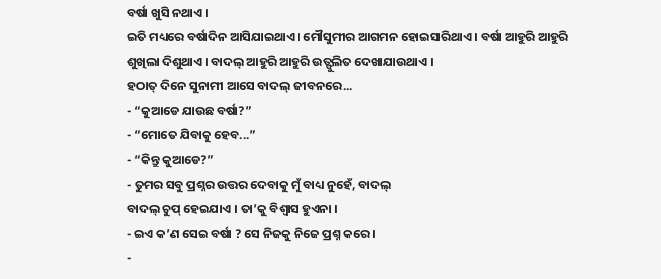ବର୍ଷା ଖୁସି ନଥାଏ ।
ଇତି ମଧ୍ୟରେ ବର୍ଷାଦିନ ଆସିଯାଇଥାଏ । ମୌସୁମୀର ଆଗମନ ହୋଇସାରିଥାଏ । ବର୍ଷା ଆହୁରି ଆହୁରି ଶୁଖିଲା ଦିଶୁଥାଏ । ବାଦଲ୍ ଆହୁରି ଆହୁରି ଉତ୍ଫୁଲିତ ଦେଖାଯାଉଥାଏ ।
ହଠାତ୍ ଦିନେ ସୁନାମୀ ଆସେ ବାଦଲ୍ ଜୀବନରେ...
- “କୁଆଡେ ଯାଉଛ ବର୍ଷା?”
- “ମୋତେ ଯିବାକୁ ହେବ...”
- “କିନ୍ତୁ କୁଆଡେ?”
- ତୁମର ସବୁ ପ୍ରଶ୍ନର ଉତ୍ତର ଦେବାକୁ ମୁଁ ବାଧ୍ୟ ନୁହେଁ, ବାଦଲ୍
ବାଦଲ୍ ଚୁପ୍ ହେଇଯାଏ । ତା’କୁ ବିଶ୍ଵାସ ହୁଏନା ।
- ଇଏ କ’ଣ ସେଇ ବର୍ଷା ? ସେ ନିଜକୁ ନିଜେ ପ୍ରଶ୍ନ କରେ ।
-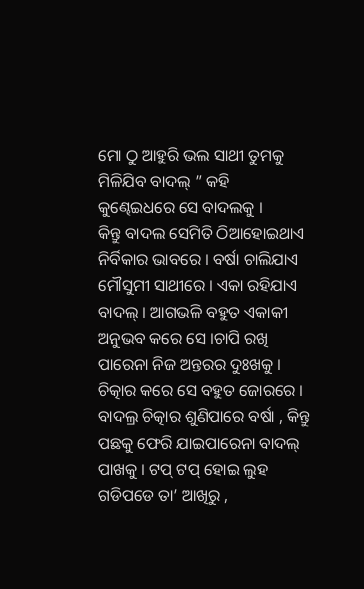ମୋ ଠୁ ଆହୁରି ଭଲ ସାଥୀ ତୁମକୁ ମିଳିଯିବ ବାଦଲ୍ ” କହି କୁଣ୍ଢେଇଧରେ ସେ ବାଦଲକୁ ।
କିନ୍ତୁ ବାଦଲ ସେମିତି ଠିଆହୋଇଥାଏ ନିର୍ବିକାର ଭାବରେ । ବର୍ଷା ଚାଲିଯାଏ ମୌସୁମୀ ସାଥୀରେ । ଏକା ରହିଯାଏ ବାଦଲ୍ । ଆଗଭଳି ବହୁତ ଏକାକୀ ଅନୁଭବ କରେ ସେ ।ଚାପି ରଖି ପାରେନା ନିଜ ଅନ୍ତରର ଦୁଃଖକୁ । ଚିତ୍କାର କରେ ସେ ବହୁତ ଜୋରରେ । ବାଦଲ୍ର ଚିତ୍କାର ଶୁଣିପାରେ ବର୍ଷା , କିନ୍ତୁ ପଛକୁ ଫେରି ଯାଇପାରେନା ବାଦଲ୍ ପାଖକୁ । ଟପ୍ ଟପ୍ ହୋଇ ଲୁହ ଗଡିପଡେ ତା’ ଆଖିରୁ ,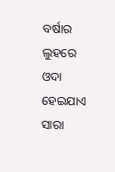ବର୍ଷାର ଲୁହରେ ଓଦା ହେଇଯାଏ ସାରା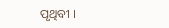ପୃଥିବୀ ।